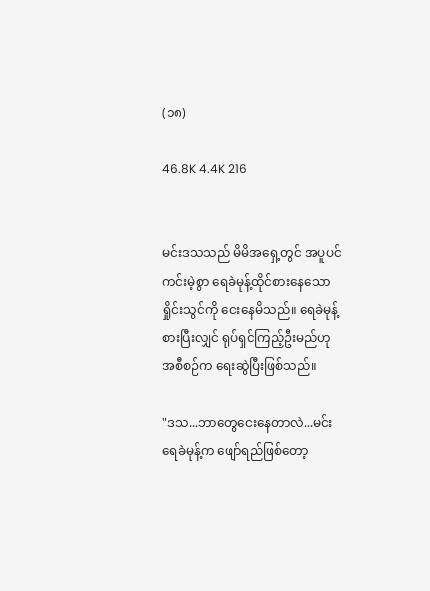(၁၈)

46.8K 4.4K 216


မင်းဒသသည် မိမိအရှေ့တွင် အပူပင်ကင်းမဲ့စွာ ရေခဲမုန့်ထိုင်စားနေသော ရှိုင်းသွင်ကို ငေးနေမိသည်။ ရေခဲမုန့်စားပြီးလျှင် ရုပ်ရှင်ကြည့်ဦးမည်ဟု အစီစဉ်က ရေးဆွဲပြီးဖြစ်သည်။

"ဒသ...ဘာတွေငေးနေတာလဲ...မင်းရေခဲမုန့်က ဖျော်ရည်ဖြစ်တော့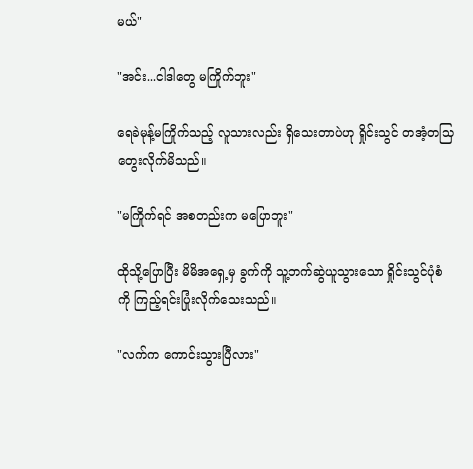မယ်"

"အင်း...ငါဒါတွေ မကြိုက်ဘူး"

ရေခဲမုန့်မကြိုက်သည့် လူသားလည်း ရှိသေးတာပဲဟု ရှိုင်းသွင် တအံ့တသြတွေးလိုက်မိသည်။

"မကြိုက်ရင် အစတည်းက မပြောဘူး"

ထိုသို့ပြောပြီး မိမိအရှေ့မှ ခွက်ကို သူ့ဘက်ဆွဲယူသွားသော ရှိုင်းသွင်ပုံစံကို ကြည့်ရင်းပြုံးလိုက်သေးသည်။

"လက်က ကောင်းသွားပြီလား"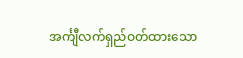အင်္ကျီလက်ရှည်ဝတ်ထားသော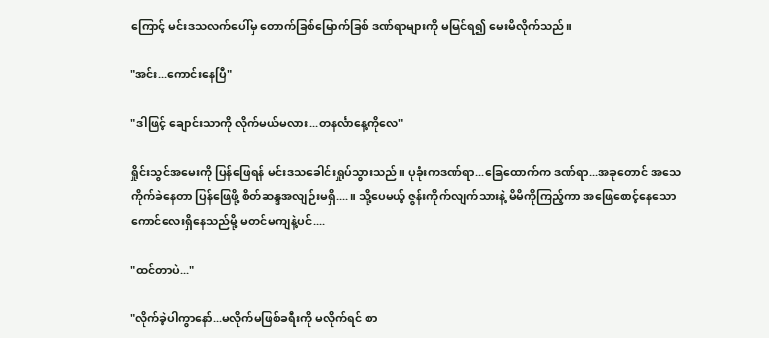ကြောင့် မင်းဒသလက်ပေါ်မှ တောက်ခြစ်မြောက်ခြစ် ဒဏ်ရာများကို မမြင်ရ၍ မေးမိလိုက်သည်။

"အင်း...ကောင်းနေပြီ"

"ဒါဖြင့် ချောင်းသာကို လိုက်မယ်မလား...တနင်္လာနေ့ကိုလေ"

ရှိုင်းသွင်အမေးကို ပြန်ဖြေရန် မင်းဒသခေါင်းရှုပ်သွားသည်။ ပုခုံးကဒဏ်ရာ...ခြေထောက်က ဒဏ်ရာ...အခုတောင် အသေကိုက်ခဲနေတာ ပြန်ဖြေဖို့ စိတ်ဆန္ဒအလျဉ်းမရှိ....။ သို့ပေမယ့် ဇွန်းကိုက်လျက်သားနဲ့ မိမိကိုကြည့်ကာ အဖြေစောင့်နေသော ကောင်လေးရှိနေသည်မို့ မတင်မကျနဲ့ပင်....

"ထင်တာပဲ..."

"လိုက်ခဲ့ပါကွာနော်...မလိုက်မဖြစ်ခရီးကို မလိုက်ရင် စာ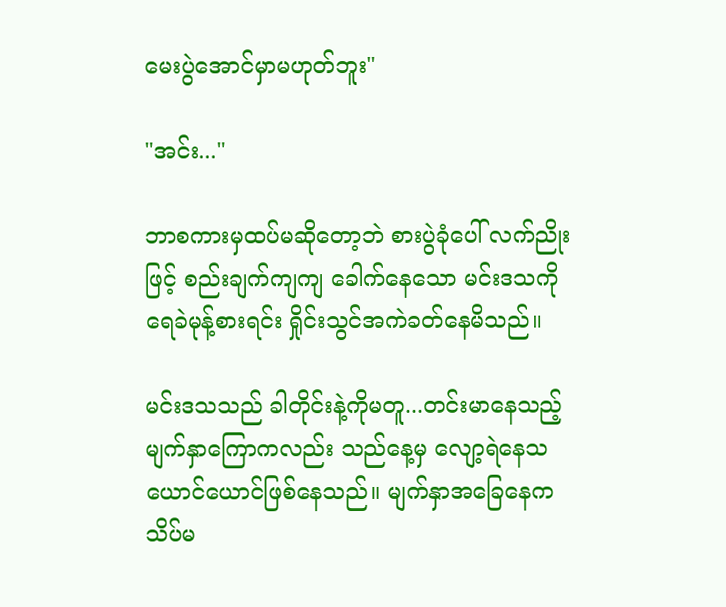မေးပွဲအောင်မှာမဟုတ်ဘူး"

"အင်း..."

ဘာစကားမှထပ်မဆိုတော့ဘဲ စားပွဲခုံပေါ် လက်ညိုးဖြင့် စည်းချက်ကျကျ ခေါက်နေသော မင်းဒသကို ရေခဲမုန့်စားရင်း ရှိုင်းသွင်အကဲခတ်နေမိသည်။

မင်းဒသသည် ခါတိုင်းနဲ့ကိုမတူ...တင်းမာနေသည့် မျက်နှာကြောကလည်း သည်နေ့မှ လျော့ရဲနေသယောင်ယောင်ဖြစ်နေသည်။ မျက်နှာအခြေနေက သိပ်မ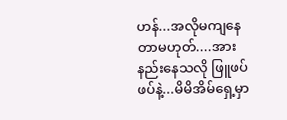ဟန်...အလိုမကျနေတာမဟုတ်....အားနည်းနေသလို ဖြူဖပ်ဖပ်နဲ့...မိမိအိမ်ရှေ့မှာ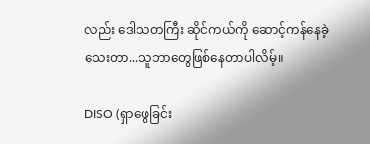လည်း ဒေါသတကြီး ဆိုင်ကယ်ကို ဆောင့်ကန်နေခဲ့သေးတာ...သူဘာတွေဖြစ်နေတာပါလိမ့်။

DISO (ရှာဖွေခြင်း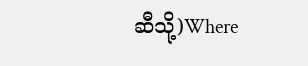ဆီသို့)Where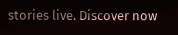stories live. Discover now